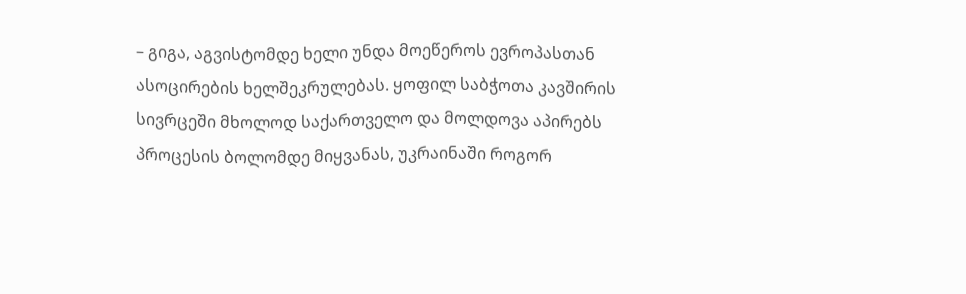– გიგა, აგვისტომდე ხელი უნდა მოეწეროს ევროპასთან ასოცირების ხელშეკრულებას. ყოფილ საბჭოთა კავშირის სივრცეში მხოლოდ საქართველო და მოლდოვა აპირებს პროცესის ბოლომდე მიყვანას, უკრაინაში როგორ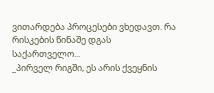ვითარდება პროცესები ვხედავთ. რა რისკების წინაშე დგას საქართველო...
_პირველ რიგში, ეს არის ქვეყნის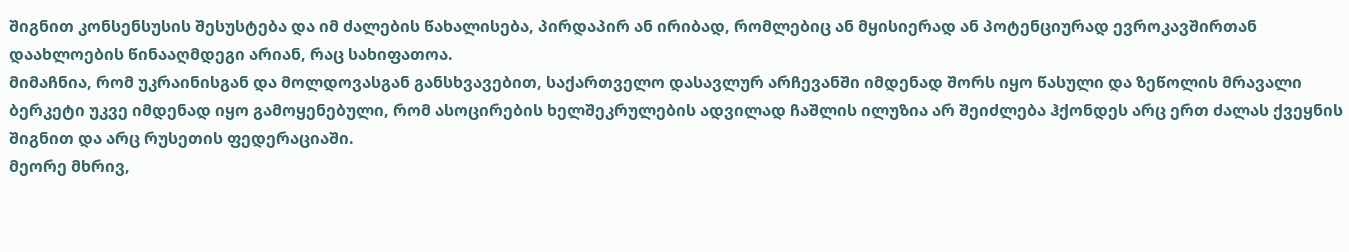შიგნით კონსენსუსის შესუსტება და იმ ძალების წახალისება, პირდაპირ ან ირიბად, რომლებიც ან მყისიერად ან პოტენციურად ევროკავშირთან დაახლოების წინააღმდეგი არიან, რაც სახიფათოა.
მიმაჩნია, რომ უკრაინისგან და მოლდოვასგან განსხვავებით, საქართველო დასავლურ არჩევანში იმდენად შორს იყო წასული და ზეწოლის მრავალი ბერკეტი უკვე იმდენად იყო გამოყენებული, რომ ასოცირების ხელშეკრულების ადვილად ჩაშლის ილუზია არ შეიძლება ჰქონდეს არც ერთ ძალას ქვეყნის შიგნით და არც რუსეთის ფედერაციაში.
მეორე მხრივ,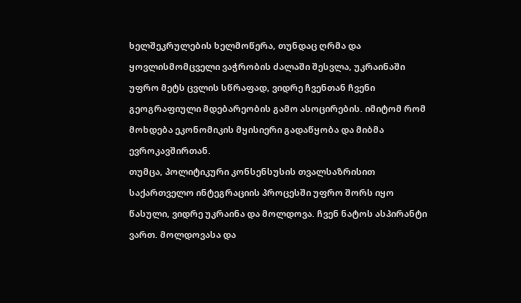ხელშეკრულების ხელმოწერა, თუნდაც ღრმა და ყოვლისმომცველი ვაჭრობის ძალაში შესვლა, უკრაინაში უფრო მეტს ცვლის სწრაფად, ვიდრე ჩვენთან ჩვენი გეოგრაფიული მდებარეობის გამო ასოცირების. იმიტომ რომ მოხდება ეკონომიკის მყისიერი გადაწყობა და მიბმა ევროკავშირთან.
თუმცა, პოლიტიკური კონსენსუსის თვალსაზრისით საქართველო ინტეგრაციის პროცესში უფრო შორს იყო წასული, ვიდრე უკრაინა და მოლდოვა. ჩვენ ნატოს ასპირანტი ვართ. მოლდოვასა და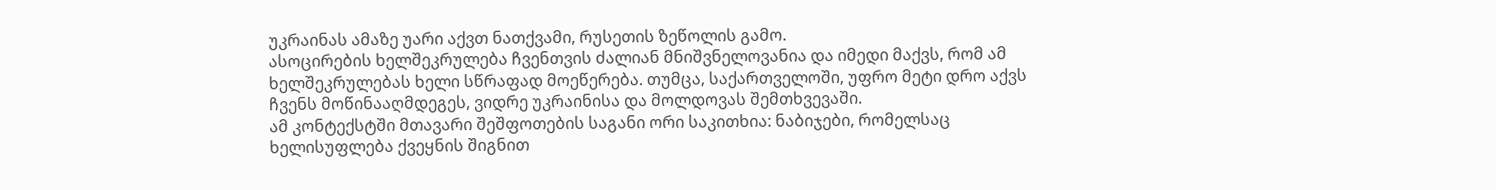უკრაინას ამაზე უარი აქვთ ნათქვამი, რუსეთის ზეწოლის გამო.
ასოცირების ხელშეკრულება ჩვენთვის ძალიან მნიშვნელოვანია და იმედი მაქვს, რომ ამ ხელშეკრულებას ხელი სწრაფად მოეწერება. თუმცა, საქართველოში, უფრო მეტი დრო აქვს ჩვენს მოწინააღმდეგეს, ვიდრე უკრაინისა და მოლდოვას შემთხვევაში.
ამ კონტექსტში მთავარი შეშფოთების საგანი ორი საკითხია: ნაბიჯები, რომელსაც ხელისუფლება ქვეყნის შიგნით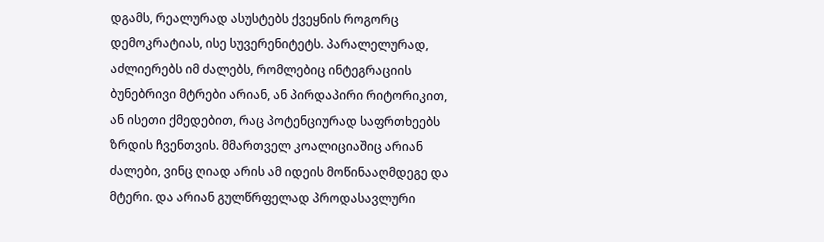დგამს, რეალურად ასუსტებს ქვეყნის როგორც დემოკრატიას, ისე სუვერენიტეტს. პარალელურად, აძლიერებს იმ ძალებს, რომლებიც ინტეგრაციის ბუნებრივი მტრები არიან, ან პირდაპირი რიტორიკით, ან ისეთი ქმედებით, რაც პოტენციურად საფრთხეებს ზრდის ჩვენთვის. მმართველ კოალიციაშიც არიან ძალები, ვინც ღიად არის ამ იდეის მოწინააღმდეგე და მტერი. და არიან გულწრფელად პროდასავლური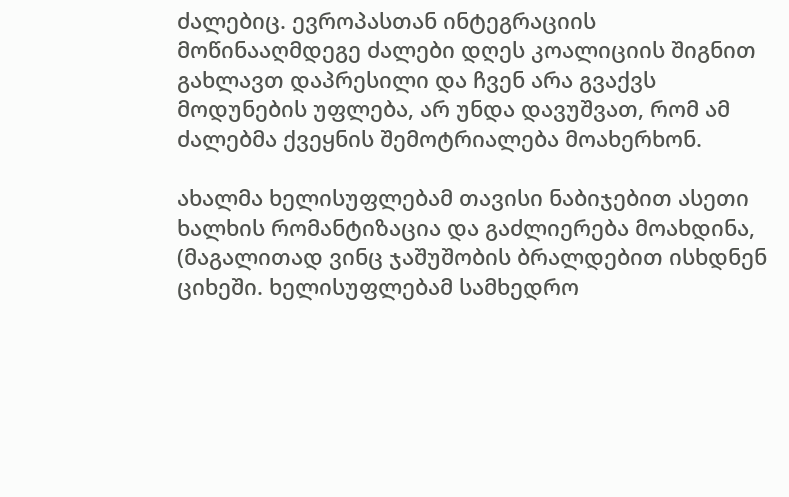ძალებიც. ევროპასთან ინტეგრაციის მოწინააღმდეგე ძალები დღეს კოალიციის შიგნით გახლავთ დაპრესილი და ჩვენ არა გვაქვს მოდუნების უფლება, არ უნდა დავუშვათ, რომ ამ ძალებმა ქვეყნის შემოტრიალება მოახერხონ.

ახალმა ხელისუფლებამ თავისი ნაბიჯებით ასეთი ხალხის რომანტიზაცია და გაძლიერება მოახდინა, (მაგალითად ვინც ჯაშუშობის ბრალდებით ისხდნენ ციხეში. ხელისუფლებამ სამხედრო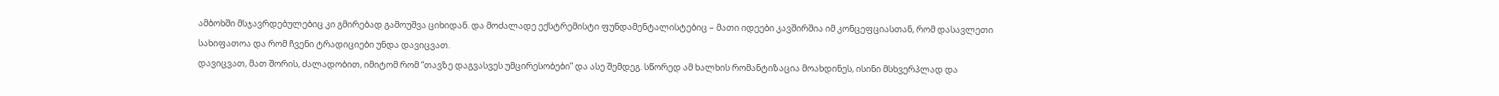ამბოხში მსჯავრდებულებიც კი გმირებად გამოუშვა ციხიდან. და მოძალადე ექსტრემისტი ფუნდამენტალისტებიც – მათი იდეები კავშირშია იმ კონცეფციასთან, რომ დასავლეთი სახიფათოა და რომ ჩვენი ტრადიციები უნდა დავიცვათ.
დავიცვათ, მათ შორის, ძალადობით, იმიტომ რომ “თავზე დაგვასვეს უმცირესობები” და ასე შემდეგ. სწორედ ამ ხალხის რომანტიზაცია მოახდინეს, ისინი მსხვერპლად და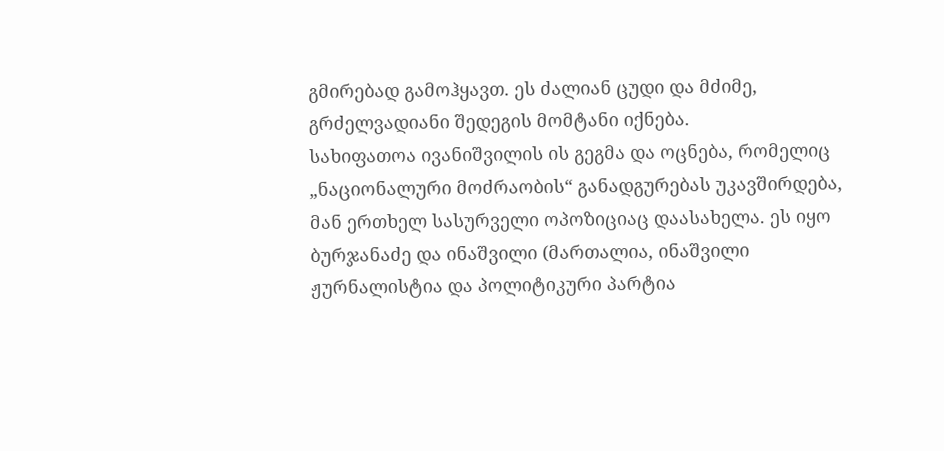გმირებად გამოჰყავთ. ეს ძალიან ცუდი და მძიმე, გრძელვადიანი შედეგის მომტანი იქნება.
სახიფათოა ივანიშვილის ის გეგმა და ოცნება, რომელიც „ნაციონალური მოძრაობის“ განადგურებას უკავშირდება, მან ერთხელ სასურველი ოპოზიციაც დაასახელა. ეს იყო ბურჯანაძე და ინაშვილი (მართალია, ინაშვილი ჟურნალისტია და პოლიტიკური პარტია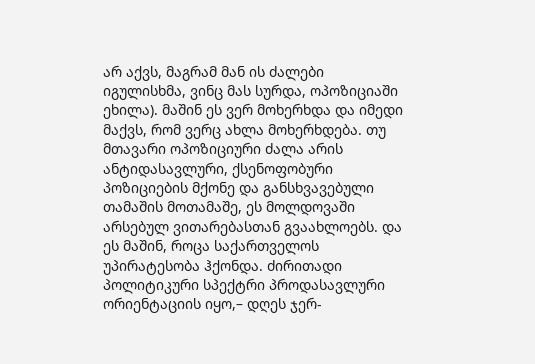არ აქვს, მაგრამ მან ის ძალები იგულისხმა, ვინც მას სურდა, ოპოზიციაში ეხილა). მაშინ ეს ვერ მოხერხდა და იმედი მაქვს, რომ ვერც ახლა მოხერხდება. თუ მთავარი ოპოზიციური ძალა არის ანტიდასავლური, ქსენოფობური პოზიციების მქონე და განსხვავებული თამაშის მოთამაშე, ეს მოლდოვაში არსებულ ვითარებასთან გვაახლოებს. და ეს მაშინ, როცა საქართველოს უპირატესობა ჰქონდა. ძირითადი პოლიტიკური სპექტრი პროდასავლური ორიენტაციის იყო,– დღეს ჯერ-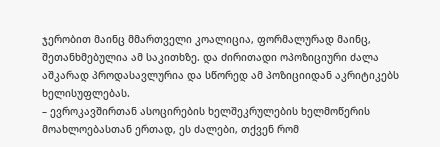ჯერობით მაინც მმართველი კოალიცია, ფორმალურად მაინც, შეთანხმებულია ამ საკითხზე. და ძირითადი ოპოზიციური ძალა აშკარად პროდასავლურია და სწორედ ამ პოზიციიდან აკრიტიკებს ხელისუფლებას.
– ევროკავშირთან ასოცირების ხელშეკრულების ხელმოწერის მოახლოებასთან ერთად, ეს ძალები, თქვენ რომ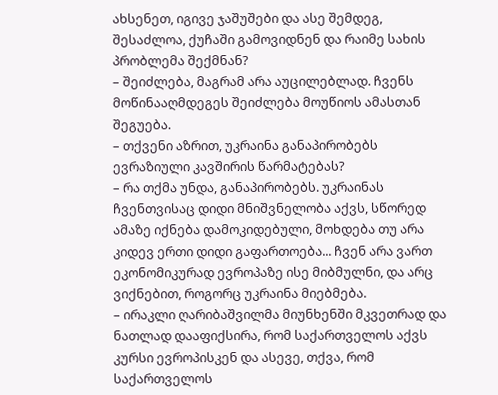ახსენეთ, იგივე ჯაშუშები და ასე შემდეგ, შესაძლოა, ქუჩაში გამოვიდნენ და რაიმე სახის პრობლემა შექმნან?
– შეიძლება, მაგრამ არა აუცილებლად. ჩვენს მოწინააღმდეგეს შეიძლება მოუწიოს ამასთან შეგუება.
– თქვენი აზრით, უკრაინა განაპირობებს ევრაზიული კავშირის წარმატებას?
– რა თქმა უნდა, განაპირობებს. უკრაინას ჩვენთვისაც დიდი მნიშვნელობა აქვს, სწორედ ამაზე იქნება დამოკიდებული, მოხდება თუ არა კიდევ ერთი დიდი გაფართოება... ჩვენ არა ვართ ეკონომიკურად ევროპაზე ისე მიბმულნი, და არც ვიქნებით, როგორც უკრაინა მიებმება.
– ირაკლი ღარიბაშვილმა მიუნხენში მკვეთრად და ნათლად დააფიქსირა, რომ საქართველოს აქვს კურსი ევროპისკენ და ასევე, თქვა, რომ საქართველოს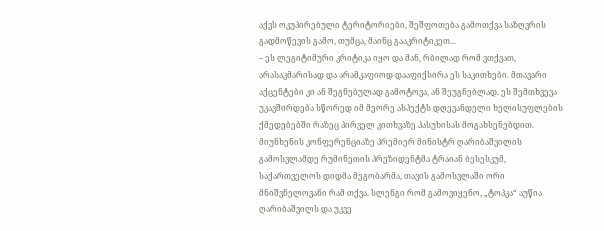აქვს ოკუპირებული ტერიტორიები, შეშფოთება გამოთქვა საზღვრის გადმოწევის გამო, თუმცა, მაინც გააკრიტიკეთ...
– ეს ლეგიტიმური კრიტიკა იყო და მან, რბილად რომ ვთქვათ, არასაკმარისად და არამკაფიოდ დააფიქსირა ეს საკითხები. მთავარი აქცენტები კი ან შეგნებულად გამოტოვა, ან შეუგნებლად. ეს შემთხვევა უკავშირდება სწორედ იმ მეორე ასპექტს დღევანდელი ხელისუფლების ქმედებებში რაზეც პირველ კითხვაზე პასუხისას მოგახსენებდით.
მიუნხენის კონფერენციაზე პრემიერ მინისტრ ღარიბაშვილის გამოსვლამდე რუმინეთის პრეზიდენტმა ტრაიან ბესესკუმ, საქართველოს დიდმა მეგობარმა, თავის გამოსვლაში ორი მნიშვნელოვანი რამ თქვა. სლენგი რომ გამოვიყენო, „ტოპკა“ აუწია ღარიბაშვილს და უკვე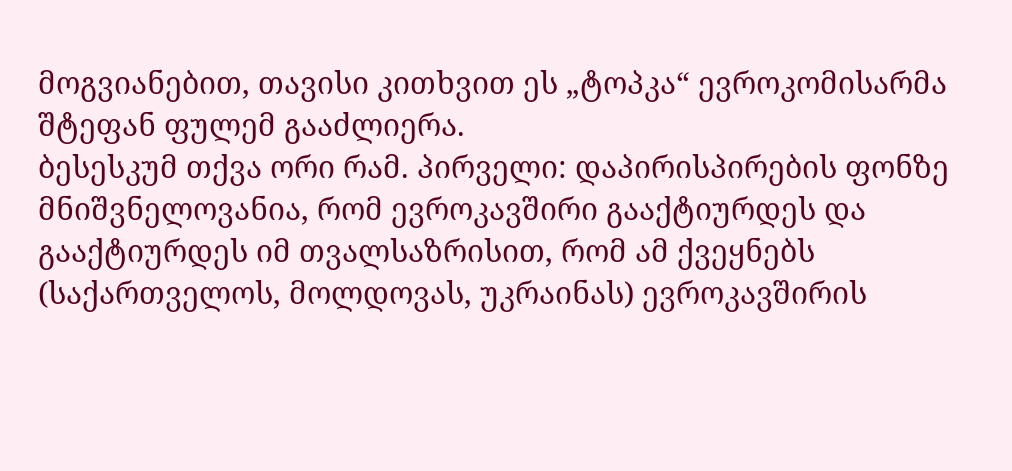მოგვიანებით, თავისი კითხვით ეს „ტოპკა“ ევროკომისარმა შტეფან ფულემ გააძლიერა.
ბესესკუმ თქვა ორი რამ. პირველი: დაპირისპირების ფონზე მნიშვნელოვანია, რომ ევროკავშირი გააქტიურდეს და გააქტიურდეს იმ თვალსაზრისით, რომ ამ ქვეყნებს (საქართველოს, მოლდოვას, უკრაინას) ევროკავშირის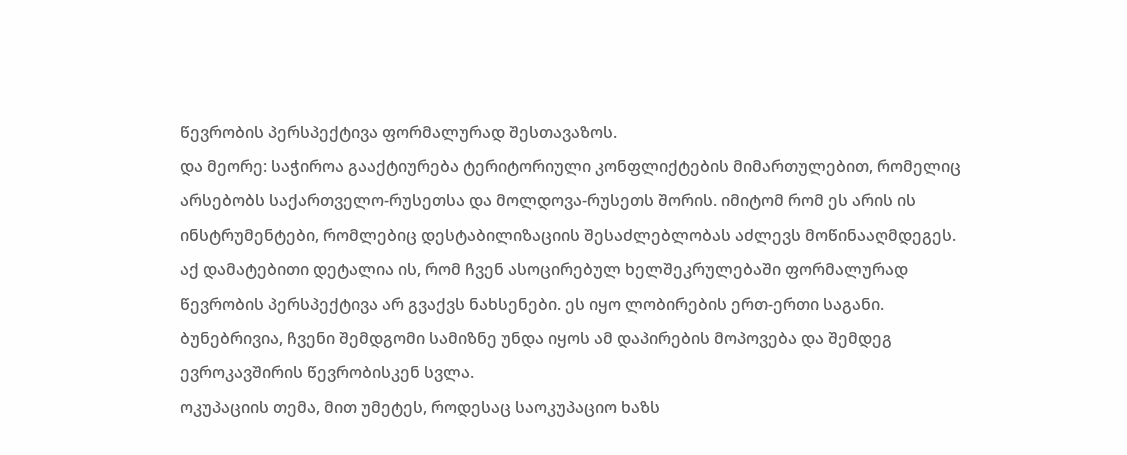წევრობის პერსპექტივა ფორმალურად შესთავაზოს.
და მეორე: საჭიროა გააქტიურება ტერიტორიული კონფლიქტების მიმართულებით, რომელიც არსებობს საქართველო-რუსეთსა და მოლდოვა-რუსეთს შორის. იმიტომ რომ ეს არის ის ინსტრუმენტები, რომლებიც დესტაბილიზაციის შესაძლებლობას აძლევს მოწინააღმდეგეს.
აქ დამატებითი დეტალია ის, რომ ჩვენ ასოცირებულ ხელშეკრულებაში ფორმალურად წევრობის პერსპექტივა არ გვაქვს ნახსენები. ეს იყო ლობირების ერთ-ერთი საგანი. ბუნებრივია, ჩვენი შემდგომი სამიზნე უნდა იყოს ამ დაპირების მოპოვება და შემდეგ ევროკავშირის წევრობისკენ სვლა.
ოკუპაციის თემა, მით უმეტეს, როდესაც საოკუპაციო ხაზს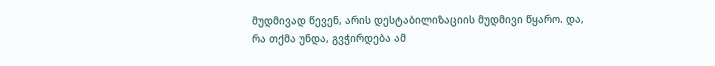მუდმივად წევენ, არის დესტაბილიზაციის მუდმივი წყარო. და, რა თქმა უნდა, გვჭირდება ამ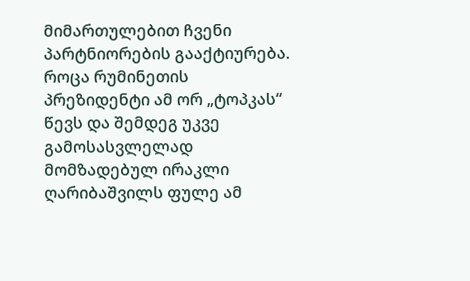მიმართულებით ჩვენი პარტნიორების გააქტიურება.
როცა რუმინეთის პრეზიდენტი ამ ორ „ტოპკას“ წევს და შემდეგ უკვე გამოსასვლელად მომზადებულ ირაკლი ღარიბაშვილს ფულე ამ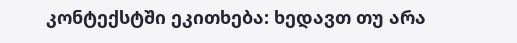კონტექსტში ეკითხება: ხედავთ თუ არა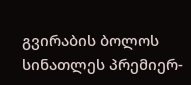გვირაბის ბოლოს სინათლეს პრემიერ-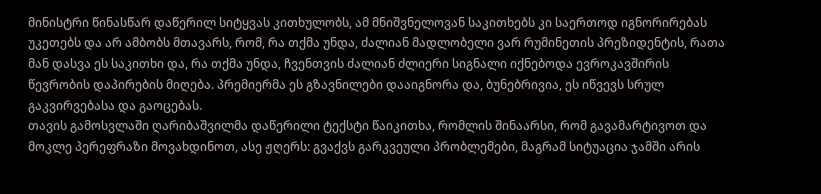მინისტრი წინასწარ დაწერილ სიტყვას კითხულობს, ამ მნიშვნელოვან საკითხებს კი საერთოდ იგნორირებას უკეთებს და არ ამბობს მთავარს, რომ, რა თქმა უნდა, ძალიან მადლობელი ვარ რუმინეთის პრეზიდენტის, რათა მან დასვა ეს საკითხი და, რა თქმა უნდა, ჩვენთვის ძალიან ძლიერი სიგნალი იქნებოდა ევროკავშირის წევრობის დაპირების მიღება. პრემიერმა ეს გზავნილები დააიგნორა და, ბუნებრივია, ეს იწვევს სრულ გაკვირვებასა და გაოცებას.
თავის გამოსვლაში ღარიბაშვილმა დაწერილი ტექსტი წაიკითხა, რომლის შინაარსი, რომ გავამარტივოთ და მოკლე პერეფრაზი მოვახდინოთ, ასე ჟღერს: გვაქვს გარკვეული პრობლემები, მაგრამ სიტუაცია ჯამში არის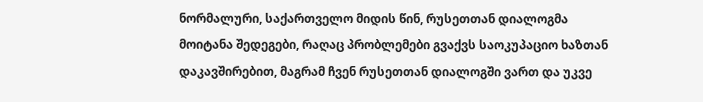ნორმალური, საქართველო მიდის წინ, რუსეთთან დიალოგმა მოიტანა შედეგები, რაღაც პრობლემები გვაქვს საოკუპაციო ხაზთან დაკავშირებით, მაგრამ ჩვენ რუსეთთან დიალოგში ვართ და უკვე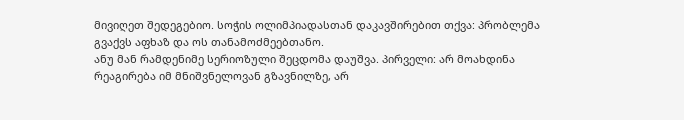მივიღეთ შედეგებიო. სოჭის ოლიმპიადასთან დაკავშირებით თქვა: პრობლემა გვაქვს აფხაზ და ოს თანამოძმეებთანო.
ანუ მან რამდენიმე სერიოზული შეცდომა დაუშვა. პირველი: არ მოახდინა რეაგირება იმ მნიშვნელოვან გზავნილზე, არ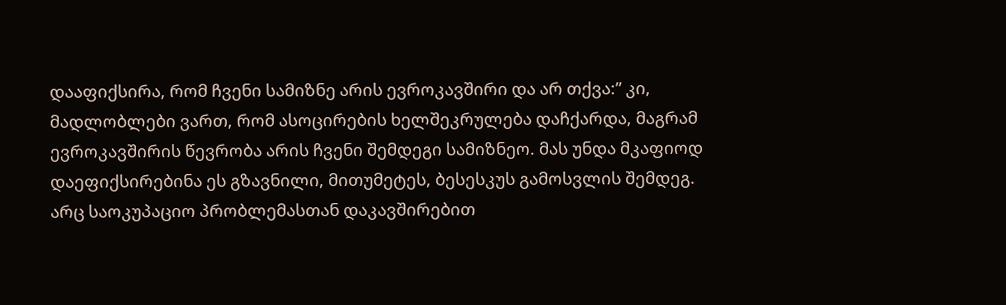დააფიქსირა, რომ ჩვენი სამიზნე არის ევროკავშირი და არ თქვა:” კი, მადლობლები ვართ, რომ ასოცირების ხელშეკრულება დაჩქარდა, მაგრამ ევროკავშირის წევრობა არის ჩვენი შემდეგი სამიზნეო. მას უნდა მკაფიოდ დაეფიქსირებინა ეს გზავნილი, მითუმეტეს, ბესესკუს გამოსვლის შემდეგ.
არც საოკუპაციო პრობლემასთან დაკავშირებით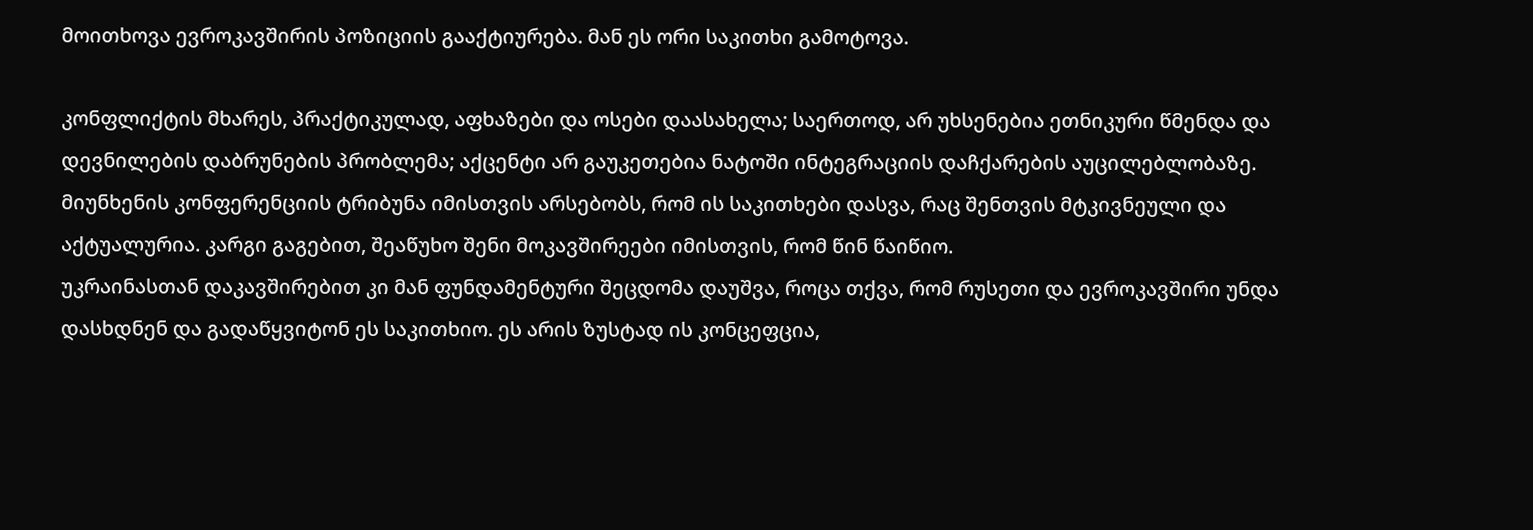მოითხოვა ევროკავშირის პოზიციის გააქტიურება. მან ეს ორი საკითხი გამოტოვა.

კონფლიქტის მხარეს, პრაქტიკულად, აფხაზები და ოსები დაასახელა; საერთოდ, არ უხსენებია ეთნიკური წმენდა და დევნილების დაბრუნების პრობლემა; აქცენტი არ გაუკეთებია ნატოში ინტეგრაციის დაჩქარების აუცილებლობაზე.
მიუნხენის კონფერენციის ტრიბუნა იმისთვის არსებობს, რომ ის საკითხები დასვა, რაც შენთვის მტკივნეული და აქტუალურია. კარგი გაგებით, შეაწუხო შენი მოკავშირეები იმისთვის, რომ წინ წაიწიო.
უკრაინასთან დაკავშირებით კი მან ფუნდამენტური შეცდომა დაუშვა, როცა თქვა, რომ რუსეთი და ევროკავშირი უნდა დასხდნენ და გადაწყვიტონ ეს საკითხიო. ეს არის ზუსტად ის კონცეფცია,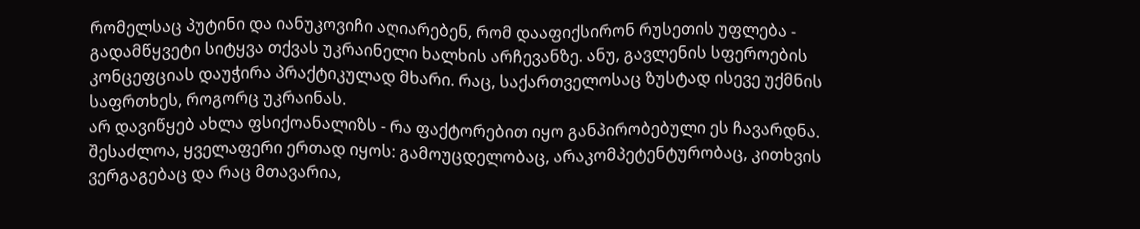რომელსაც პუტინი და იანუკოვიჩი აღიარებენ, რომ დააფიქსირონ რუსეთის უფლება - გადამწყვეტი სიტყვა თქვას უკრაინელი ხალხის არჩევანზე. ანუ, გავლენის სფეროების კონცეფციას დაუჭირა პრაქტიკულად მხარი. რაც, საქართველოსაც ზუსტად ისევე უქმნის საფრთხეს, როგორც უკრაინას.
არ დავიწყებ ახლა ფსიქოანალიზს - რა ფაქტორებით იყო განპირობებული ეს ჩავარდნა. შესაძლოა, ყველაფერი ერთად იყოს: გამოუცდელობაც, არაკომპეტენტურობაც, კითხვის ვერგაგებაც და რაც მთავარია,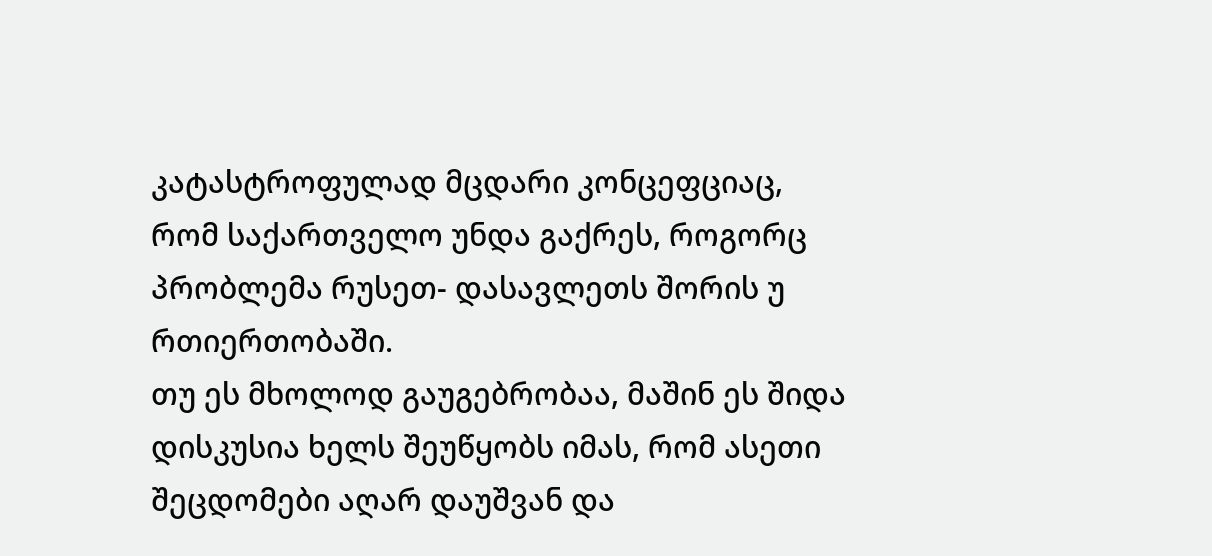კატასტროფულად მცდარი კონცეფციაც, რომ საქართველო უნდა გაქრეს, როგორც პრობლემა რუსეთ- დასავლეთს შორის უ რთიერთობაში.
თუ ეს მხოლოდ გაუგებრობაა, მაშინ ეს შიდა დისკუსია ხელს შეუწყობს იმას, რომ ასეთი შეცდომები აღარ დაუშვან და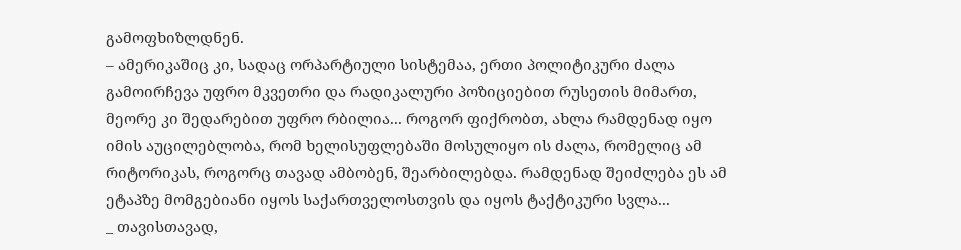გამოფხიზლდნენ.
– ამერიკაშიც კი, სადაც ორპარტიული სისტემაა, ერთი პოლიტიკური ძალა გამოირჩევა უფრო მკვეთრი და რადიკალური პოზიციებით რუსეთის მიმართ, მეორე კი შედარებით უფრო რბილია... როგორ ფიქრობთ, ახლა რამდენად იყო იმის აუცილებლობა, რომ ხელისუფლებაში მოსულიყო ის ძალა, რომელიც ამ რიტორიკას, როგორც თავად ამბობენ, შეარბილებდა. რამდენად შეიძლება ეს ამ ეტაპზე მომგებიანი იყოს საქართველოსთვის და იყოს ტაქტიკური სვლა...
_ თავისთავად,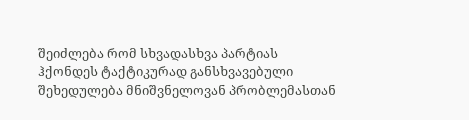შეიძლება რომ სხვადასხვა პარტიას ჰქონდეს ტაქტიკურად განსხვავებული შეხედულება მნიშვნელოვან პრობლემასთან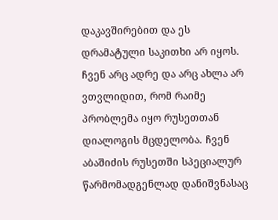დაკავშირებით და ეს დრამატული საკითხი არ იყოს. ჩვენ არც ადრე და არც ახლა არ ვთვლიდით, რომ რაიმე პრობლემა იყო რუსეთთან დიალოგის მცდელობა. ჩვენ აბაშიძის რუსეთში სპეციალურ წარმომადგენლად დანიშვნასაც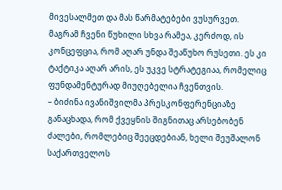მივესალმეთ და მას წარმატებები ვუსურვეთ.
მაგრამ ჩვენი წუხილი სხვა რამეა, კერძოდ, ის კონცეფცია, რომ აღარ უნდა შეაწუხო რუსეთი. ეს კი ტაქტიკა აღარ არის, ეს უკვე სტრატეგიაა, რომელიც ფუნდამენტურად მიუღებელია ჩვენთვის.
– ბიძინა ივანიშვილმა პრესკონფერენციაზე განაცხადა, რომ ქვეყნის შიგნითაც არსებობენ ძალები, რომლებიც შეეცდებიან, ხელი შეუშალონ საქართველოს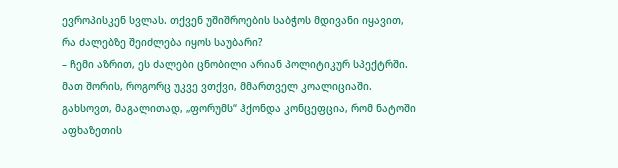ევროპისკენ სვლას. თქვენ უშიშროების საბჭოს მდივანი იყავით, რა ძალებზე შეიძლება იყოს საუბარი?
– ჩემი აზრით, ეს ძალები ცნობილი არიან პოლიტიკურ სპექტრში. მათ შორის, როგორც უკვე ვთქვი, მმართველ კოალიციაში. გახსოვთ, მაგალითად, „ფორუმს“ ჰქონდა კონცეფცია, რომ ნატოში აფხაზეთის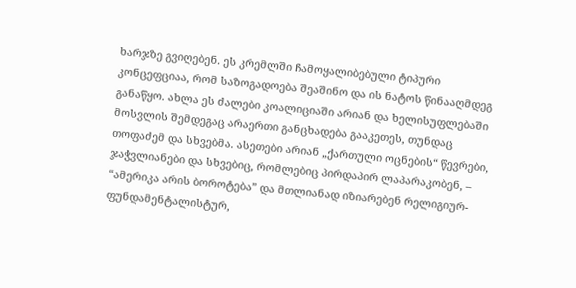ხარჯზე გვიღებენ. ეს კრემლში ჩამოყალიბებული ტიპური კონცეფციაა, რომ საზოგადოება შეაშინო და ის ნატოს წინააღმდეგ განაწყო. ახლა ეს ძალები კოალიციაში არიან და ხელისუფლებაში მოსვლის შემდეგაც არაერთი განცხადება გააკეთეს, თუნდაც თოფაძემ და სხვებმა. ასეთები არიან „ქართული ოცნების“ წევრები, ჯაჭვლიანები და სხვებიც, რომლებიც პირდაპირ ლაპარაკობენ, – “ამერიკა არის ბოროტება” და მთლიანად იზიარებენ რელიგიურ-ფუნდამენტალისტურ,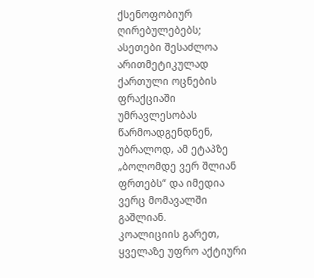ქსენოფობიურ ღირებულებებს; ასეთები შესაძლოა არითმეტიკულად ქართული ოცნების ფრაქციაში უმრავლესობას წარმოადგენდნენ, უბრალოდ, ამ ეტაპზე „ბოლომდე ვერ შლიან ფრთებს“ და იმედია ვერც მომავალში გაშლიან.
კოალიციის გარეთ, ყველაზე უფრო აქტიური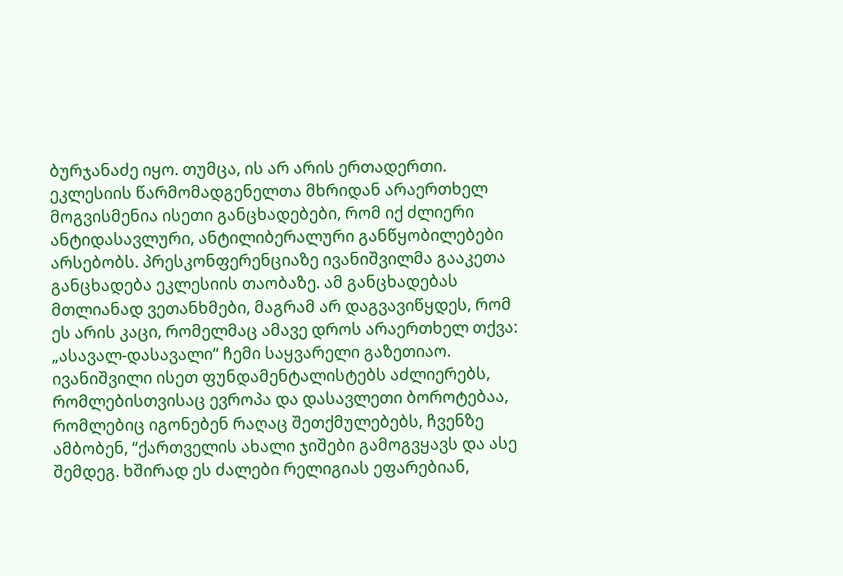ბურჯანაძე იყო. თუმცა, ის არ არის ერთადერთი. ეკლესიის წარმომადგენელთა მხრიდან არაერთხელ მოგვისმენია ისეთი განცხადებები, რომ იქ ძლიერი ანტიდასავლური, ანტილიბერალური განწყობილებები არსებობს. პრესკონფერენციაზე ივანიშვილმა გააკეთა განცხადება ეკლესიის თაობაზე. ამ განცხადებას მთლიანად ვეთანხმები, მაგრამ არ დაგვავიწყდეს, რომ ეს არის კაცი, რომელმაც ამავე დროს არაერთხელ თქვა: „ასავალ-დასავალი“ ჩემი საყვარელი გაზეთიაო.
ივანიშვილი ისეთ ფუნდამენტალისტებს აძლიერებს, რომლებისთვისაც ევროპა და დასავლეთი ბოროტებაა, რომლებიც იგონებენ რაღაც შეთქმულებებს, ჩვენზე ამბობენ, “ქართველის ახალი ჯიშები გამოგვყავს და ასე შემდეგ. ხშირად ეს ძალები რელიგიას ეფარებიან,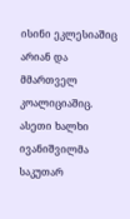ისინი ეკლესიაშიც არიან და მმართველ კოალიციაშიც. ასეთი ხალხი ივანიშვილმა საკუთარ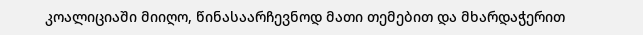კოალიციაში მიიღო, წინასაარჩევნოდ მათი თემებით და მხარდაჭერით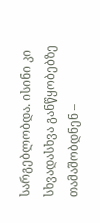სარგებლობდა. ისინი კი სხვადასხვა განწყობებზე თამაშობდნენ –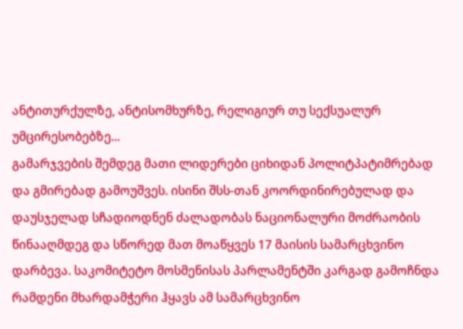ანტითურქულზე, ანტისომხურზე, რელიგიურ თუ სექსუალურ უმცირესობებზე...
გამარჯვების შემდეგ მათი ლიდერები ციხიდან პოლიტპატიმრებად და გმირებად გამოუშვეს. ისინი შსს-თან კოორდინირებულად და დაუსჯელად სჩადიოდნენ ძალადობას ნაციონალური მოძრაობის წინააღმდეგ და სწორედ მათ მოაწყვეს 17 მაისის სამარცხვინო დარბევა. საკომიტეტო მოსმენისას პარლამენტში კარგად გამოჩნდა რამდენი მხარდამჭერი ჰყავს ამ სამარცხვინო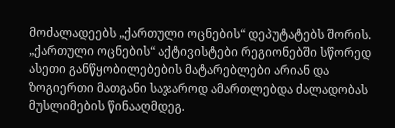მოძალადეებს „ქართული ოცნების“ დეპუტატებს შორის. „ქართული ოცნების“ აქტივისტები რეგიონებში სწორედ ასეთი განწყობილებების მატარებლები არიან და ზოგიერთი მათგანი საჯაროდ ამართლებდა ძალადობას მუსლიმების წინააღმდეგ.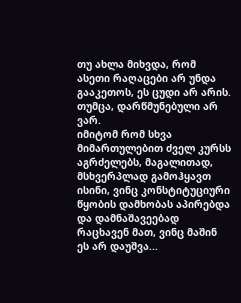თუ ახლა მიხვდა, რომ ასეთი რაღაცები არ უნდა გააკეთოს, ეს ცუდი არ არის. თუმცა, დარწმუნებული არ ვარ.
იმიტომ რომ სხვა მიმართულებით ძველ კურსს აგრძელებს, მაგალითად, მსხვერპლად გამოჰყავთ ისინი, ვინც კონსტიტუციური წყობის დამხობას აპირებდა და დამნაშავეებად რაცხავენ მათ, ვინც მაშინ ეს არ დაუშვა...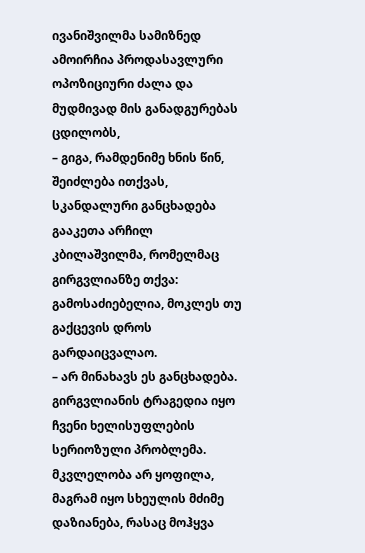ივანიშვილმა სამიზნედ ამოირჩია პროდასავლური ოპოზიციური ძალა და მუდმივად მის განადგურებას ცდილობს,
– გიგა, რამდენიმე ხნის წინ, შეიძლება ითქვას, სკანდალური განცხადება გააკეთა არჩილ კბილაშვილმა, რომელმაც გირგვლიანზე თქვა: გამოსაძიებელია, მოკლეს თუ გაქცევის დროს გარდაიცვალაო.
– არ მინახავს ეს განცხადება. გირგვლიანის ტრაგედია იყო ჩვენი ხელისუფლების სერიოზული პრობლემა. მკვლელობა არ ყოფილა, მაგრამ იყო სხეულის მძიმე დაზიანება, რასაც მოჰყვა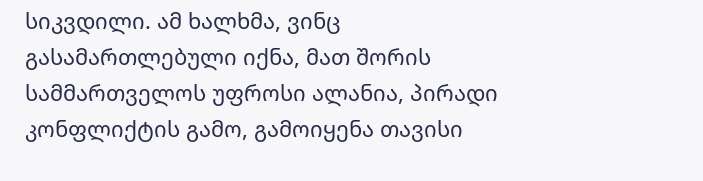სიკვდილი. ამ ხალხმა, ვინც გასამართლებული იქნა, მათ შორის სამმართველოს უფროსი ალანია, პირადი კონფლიქტის გამო, გამოიყენა თავისი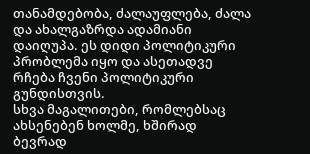თანამდებობა, ძალაუფლება, ძალა და ახალგაზრდა ადამიანი დაიღუპა. ეს დიდი პოლიტიკური პრობლემა იყო და ასეთადვე რჩება ჩვენი პოლიტიკური გუნდისთვის.
სხვა მაგალითები, რომლებსაც ახსენებენ ხოლმე, ხშირად ბევრად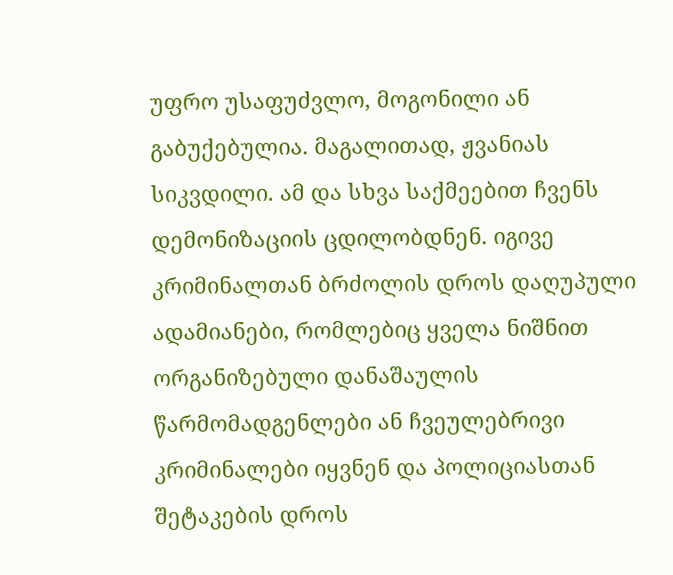უფრო უსაფუძვლო, მოგონილი ან გაბუქებულია. მაგალითად, ჟვანიას სიკვდილი. ამ და სხვა საქმეებით ჩვენს დემონიზაციის ცდილობდნენ. იგივე კრიმინალთან ბრძოლის დროს დაღუპული ადამიანები, რომლებიც ყველა ნიშნით ორგანიზებული დანაშაულის წარმომადგენლები ან ჩვეულებრივი კრიმინალები იყვნენ და პოლიციასთან შეტაკების დროს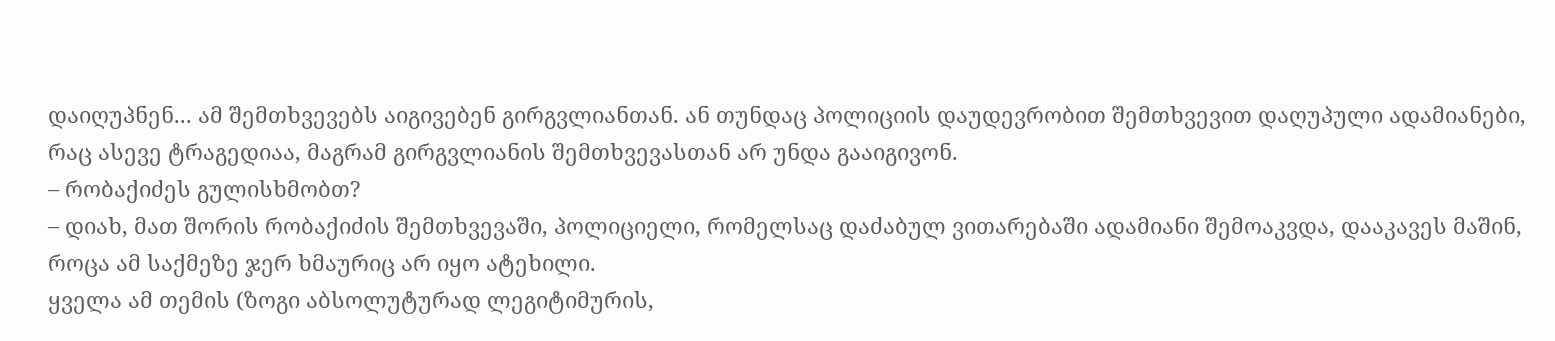დაიღუპნენ... ამ შემთხვევებს აიგივებენ გირგვლიანთან. ან თუნდაც პოლიციის დაუდევრობით შემთხვევით დაღუპული ადამიანები, რაც ასევე ტრაგედიაა, მაგრამ გირგვლიანის შემთხვევასთან არ უნდა გააიგივონ.
– რობაქიძეს გულისხმობთ?
– დიახ, მათ შორის რობაქიძის შემთხვევაში, პოლიციელი, რომელსაც დაძაბულ ვითარებაში ადამიანი შემოაკვდა, დააკავეს მაშინ, როცა ამ საქმეზე ჯერ ხმაურიც არ იყო ატეხილი.
ყველა ამ თემის (ზოგი აბსოლუტურად ლეგიტიმურის,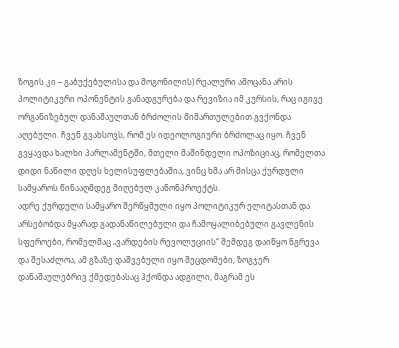ზოგის კი – გაბუქებულისა და მოგონილის) რეალური ამოცანა არის პოლიტიკური ოპონენტის განადგურება და რევიზია იმ კურსის, რაც იგივე ორგანიზებულ დანაშაულთან ბრძოლის მიმართულებით გვქონდა აღებული. ჩვენ გვახსოვს, რომ ეს იდეოლოგიური ბრძოლაც იყო. ჩვენ გვყავდა ხალხი პარლამენტში, მთელი მაშინდელი ოპოზიციაც, რომელთა დიდი ნაწილი დღეს ხელისუფლებაშია, ვინც ხმა არ მისცა ქურდული სამყაროს წინააღმდეგ მიღებულ კანონპროექტს.
ადრე ქურდული სამყარო შერწყმული იყო პოლიტიკურ ელიტასთან და არსებობდა მყარად გადანაწილებული და ჩამოყალიბებული გავლენის სფეროები, რომელმაც „ვარდების რევოლუციის“ შემდეგ დაიწყო ნგრევა და შესაძლოა, ამ გზაზე დაშვებული იყო შეცდომები, ზოგჯერ დანაშაულებრივ ქმედებასაც ჰქონდა ადგილი, მაგრამ ეს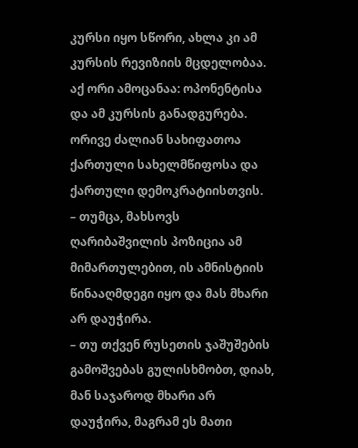კურსი იყო სწორი, ახლა კი ამ კურსის რევიზიის მცდელობაა.
აქ ორი ამოცანაა: ოპონენტისა და ამ კურსის განადგურება. ორივე ძალიან სახიფათოა ქართული სახელმწიფოსა და ქართული დემოკრატიისთვის.
– თუმცა, მახსოვს ღარიბაშვილის პოზიცია ამ მიმართულებით, ის ამნისტიის წინააღმდეგი იყო და მას მხარი არ დაუჭირა.
– თუ თქვენ რუსეთის ჯაშუშების გამოშვებას გულისხმობთ, დიახ, მან საჯაროდ მხარი არ დაუჭირა, მაგრამ ეს მათი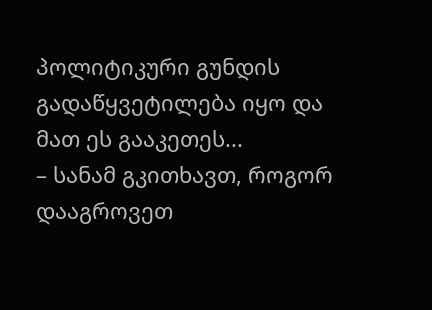პოლიტიკური გუნდის გადაწყვეტილება იყო და მათ ეს გააკეთეს...
– სანამ გკითხავთ, როგორ დააგროვეთ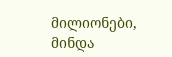მილიონები, მინდა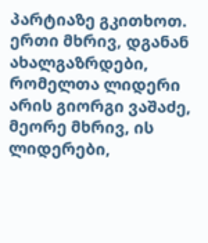პარტიაზე გკითხოთ. ერთი მხრივ, დგანან ახალგაზრდები, რომელთა ლიდერი არის გიორგი ვაშაძე, მეორე მხრივ, ის ლიდერები,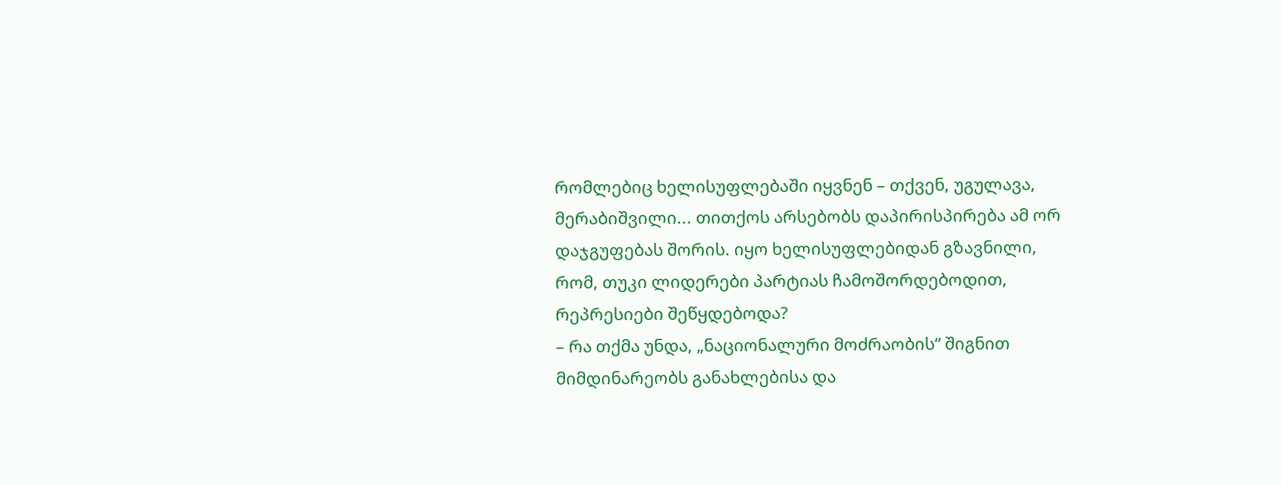რომლებიც ხელისუფლებაში იყვნენ – თქვენ, უგულავა, მერაბიშვილი... თითქოს არსებობს დაპირისპირება ამ ორ დაჯგუფებას შორის. იყო ხელისუფლებიდან გზავნილი, რომ, თუკი ლიდერები პარტიას ჩამოშორდებოდით, რეპრესიები შეწყდებოდა?
– რა თქმა უნდა, „ნაციონალური მოძრაობის“ შიგნით მიმდინარეობს განახლებისა და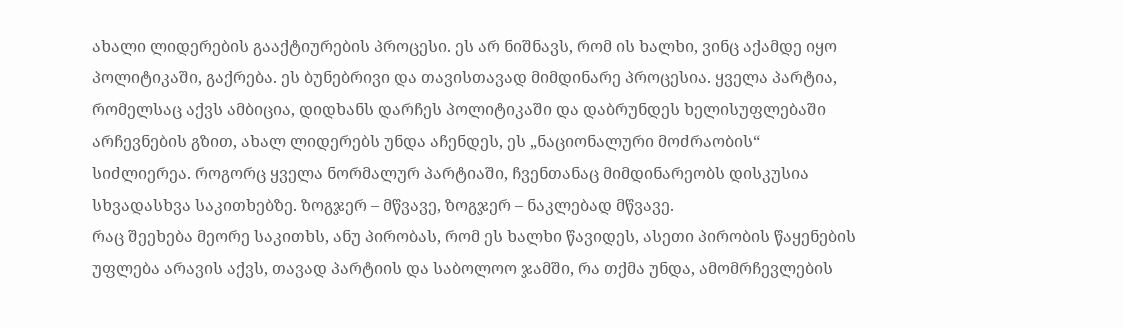ახალი ლიდერების გააქტიურების პროცესი. ეს არ ნიშნავს, რომ ის ხალხი, ვინც აქამდე იყო პოლიტიკაში, გაქრება. ეს ბუნებრივი და თავისთავად მიმდინარე პროცესია. ყველა პარტია, რომელსაც აქვს ამბიცია, დიდხანს დარჩეს პოლიტიკაში და დაბრუნდეს ხელისუფლებაში არჩევნების გზით, ახალ ლიდერებს უნდა აჩენდეს, ეს „ნაციონალური მოძრაობის“ სიძლიერეა. როგორც ყველა ნორმალურ პარტიაში, ჩვენთანაც მიმდინარეობს დისკუსია სხვადასხვა საკითხებზე. ზოგჯერ – მწვავე, ზოგჯერ – ნაკლებად მწვავე.
რაც შეეხება მეორე საკითხს, ანუ პირობას, რომ ეს ხალხი წავიდეს, ასეთი პირობის წაყენების უფლება არავის აქვს, თავად პარტიის და საბოლოო ჯამში, რა თქმა უნდა, ამომრჩევლების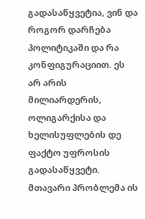გადასაწყვეტია, ვინ და როგორ დარჩება პოლიტიკაში და რა კონფიგურაციით. ეს არ არის მილიარდერის, ოლიგარქისა და ხელისუფლების დე ფაქტო უფროსის გადასაწყვეტი.
მთავარი პრობლემა ის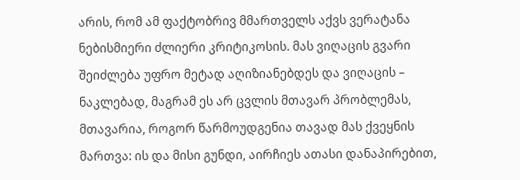არის, რომ ამ ფაქტობრივ მმართველს აქვს ვერატანა ნებისმიერი ძლიერი კრიტიკოსის. მას ვიღაცის გვარი შეიძლება უფრო მეტად აღიზიანებდეს და ვიღაცის – ნაკლებად, მაგრამ ეს არ ცვლის მთავარ პრობლემას, მთავარია, როგორ წარმოუდგენია თავად მას ქვეყნის მართვა: ის და მისი გუნდი, აირჩიეს ათასი დანაპირებით,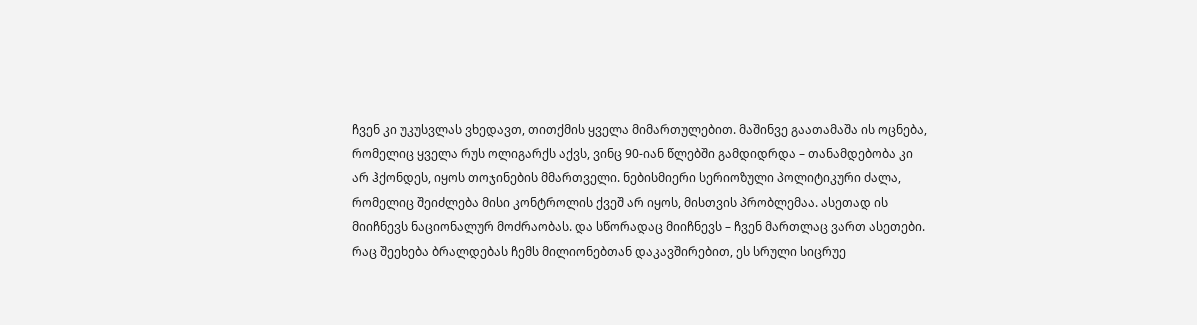ჩვენ კი უკუსვლას ვხედავთ, თითქმის ყველა მიმართულებით. მაშინვე გაათამაშა ის ოცნება, რომელიც ყველა რუს ოლიგარქს აქვს, ვინც 90-იან წლებში გამდიდრდა – თანამდებობა კი არ ჰქონდეს, იყოს თოჯინების მმართველი. ნებისმიერი სერიოზული პოლიტიკური ძალა, რომელიც შეიძლება მისი კონტროლის ქვეშ არ იყოს, მისთვის პრობლემაა. ასეთად ის მიიჩნევს ნაციონალურ მოძრაობას. და სწორადაც მიიჩნევს – ჩვენ მართლაც ვართ ასეთები.
რაც შეეხება ბრალდებას ჩემს მილიონებთან დაკავშირებით, ეს სრული სიცრუე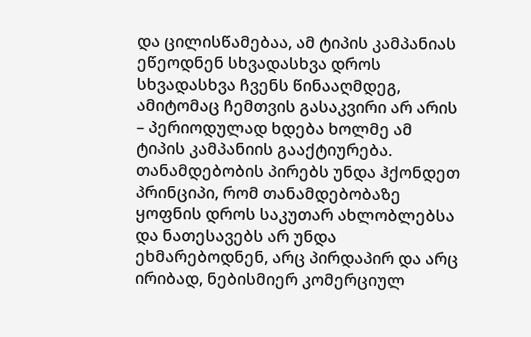და ცილისწამებაა, ამ ტიპის კამპანიას ეწეოდნენ სხვადასხვა დროს სხვადასხვა ჩვენს წინააღმდეგ, ამიტომაც ჩემთვის გასაკვირი არ არის – პერიოდულად ხდება ხოლმე ამ ტიპის კამპანიის გააქტიურება. თანამდებობის პირებს უნდა ჰქონდეთ პრინციპი, რომ თანამდებობაზე ყოფნის დროს საკუთარ ახლობლებსა და ნათესავებს არ უნდა ეხმარებოდნენ, არც პირდაპირ და არც ირიბად, ნებისმიერ კომერციულ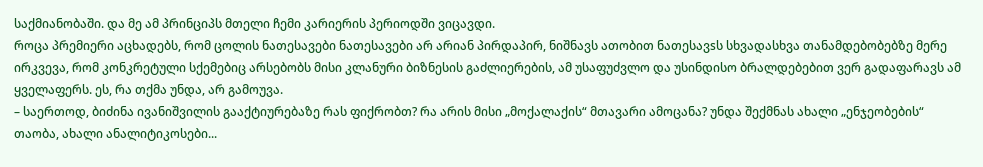საქმიანობაში. და მე ამ პრინციპს მთელი ჩემი კარიერის პერიოდში ვიცავდი.
როცა პრემიერი აცხადებს, რომ ცოლის ნათესავები ნათესავები არ არიან პირდაპირ, ნიშნავს ათობით ნათესავsს სხვადასხვა თანამდებობებზე მერე ირკვევა, რომ კონკრეტული სქემებიც არსებობს მისი კლანური ბიზნესის გაძლიერების, ამ უსაფუძვლო და უსინდისო ბრალდებებით ვერ გადაფარავს ამ ყველაფერს. ეს, რა თქმა უნდა, არ გამოუვა.
– საერთოდ, ბიძინა ივანიშვილის გააქტიურებაზე რას ფიქრობთ? რა არის მისი „მოქალაქის“ მთავარი ამოცანა? უნდა შექმნას ახალი „ენჯეობების“ თაობა, ახალი ანალიტიკოსები...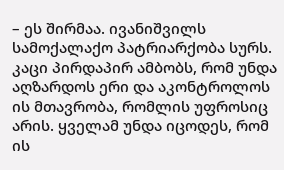– ეს შირმაა. ივანიშვილს სამოქალაქო პატრიარქობა სურს. კაცი პირდაპირ ამბობს, რომ უნდა აღზარდოს ერი და აკონტროლოს ის მთავრობა, რომლის უფროსიც არის. ყველამ უნდა იცოდეს, რომ ის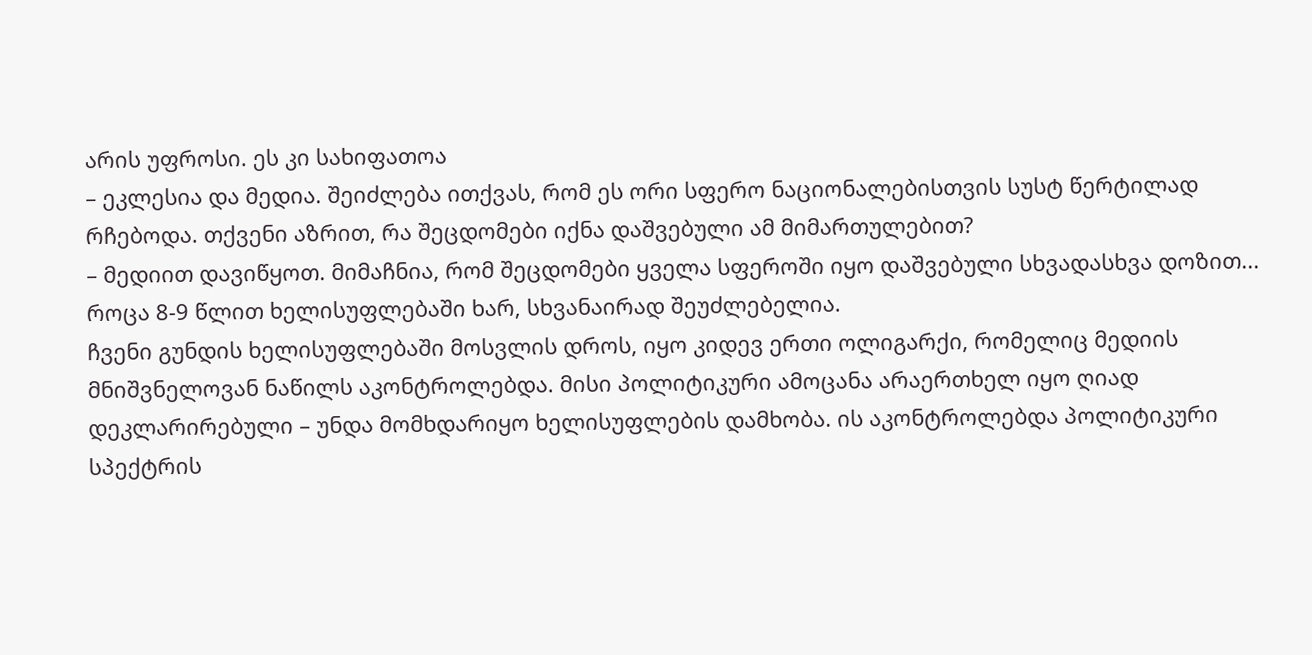არის უფროსი. ეს კი სახიფათოა
– ეკლესია და მედია. შეიძლება ითქვას, რომ ეს ორი სფერო ნაციონალებისთვის სუსტ წერტილად რჩებოდა. თქვენი აზრით, რა შეცდომები იქნა დაშვებული ამ მიმართულებით?
– მედიით დავიწყოთ. მიმაჩნია, რომ შეცდომები ყველა სფეროში იყო დაშვებული სხვადასხვა დოზით... როცა 8-9 წლით ხელისუფლებაში ხარ, სხვანაირად შეუძლებელია.
ჩვენი გუნდის ხელისუფლებაში მოსვლის დროს, იყო კიდევ ერთი ოლიგარქი, რომელიც მედიის მნიშვნელოვან ნაწილს აკონტროლებდა. მისი პოლიტიკური ამოცანა არაერთხელ იყო ღიად დეკლარირებული – უნდა მომხდარიყო ხელისუფლების დამხობა. ის აკონტროლებდა პოლიტიკური სპექტრის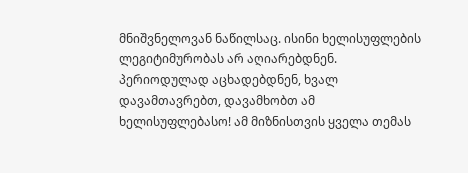მნიშვნელოვან ნაწილსაც. ისინი ხელისუფლების ლეგიტიმურობას არ აღიარებდნენ. პერიოდულად აცხადებდნენ, ხვალ დავამთავრებთ, დავამხობთ ამ ხელისუფლებასო! ამ მიზნისთვის ყველა თემას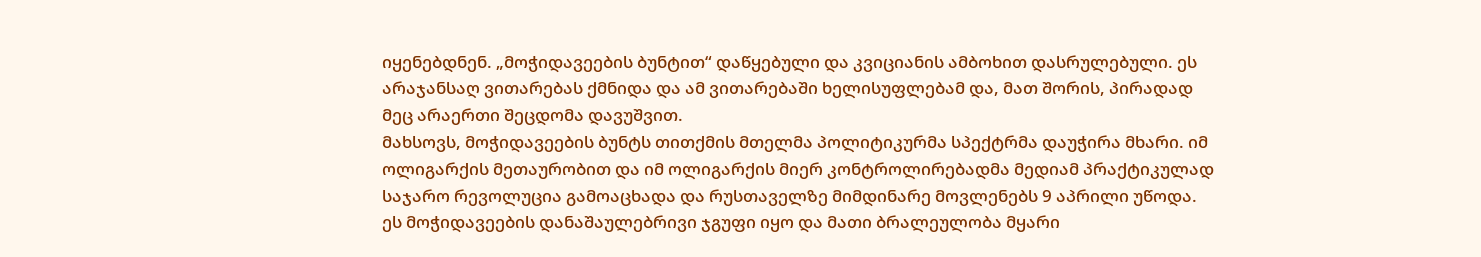იყენებდნენ. „მოჭიდავეების ბუნტით“ დაწყებული და კვიციანის ამბოხით დასრულებული. ეს არაჯანსაღ ვითარებას ქმნიდა და ამ ვითარებაში ხელისუფლებამ და, მათ შორის, პირადად მეც არაერთი შეცდომა დავუშვით.
მახსოვს, მოჭიდავეების ბუნტს თითქმის მთელმა პოლიტიკურმა სპექტრმა დაუჭირა მხარი. იმ ოლიგარქის მეთაურობით და იმ ოლიგარქის მიერ კონტროლირებადმა მედიამ პრაქტიკულად საჯარო რევოლუცია გამოაცხადა და რუსთაველზე მიმდინარე მოვლენებს 9 აპრილი უწოდა. ეს მოჭიდავეების დანაშაულებრივი ჯგუფი იყო და მათი ბრალეულობა მყარი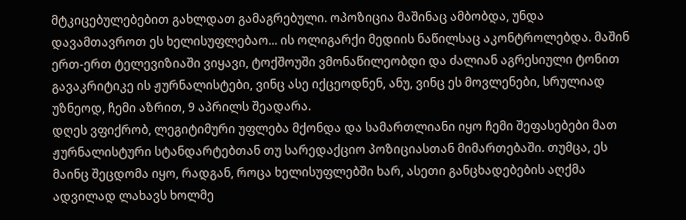მტკიცებულებებით გახლდათ გამაგრებული. ოპოზიცია მაშინაც ამბობდა, უნდა დავამთავროთ ეს ხელისუფლებაო... ის ოლიგარქი მედიის ნაწილსაც აკონტროლებდა. მაშინ ერთ-ერთ ტელევიზიაში ვიყავი, ტოქშოუში ვმონაწილეობდი და ძალიან აგრესიული ტონით გავაკრიტიკე ის ჟურნალისტები, ვინც ასე იქცეოდნენ, ანუ, ვინც ეს მოვლენები, სრულიად უზნეოდ, ჩემი აზრით, 9 აპრილს შეადარა.
დღეს ვფიქრობ, ლეგიტიმური უფლება მქონდა და სამართლიანი იყო ჩემი შეფასებები მათ ჟურნალისტური სტანდარტებთან თუ სარედაქციო პოზიციასთან მიმართებაში. თუმცა, ეს მაინც შეცდომა იყო, რადგან, როცა ხელისუფლებში ხარ, ასეთი განცხადებების აღქმა ადვილად ლახავს ხოლმე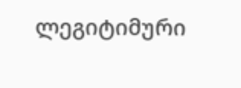ლეგიტიმური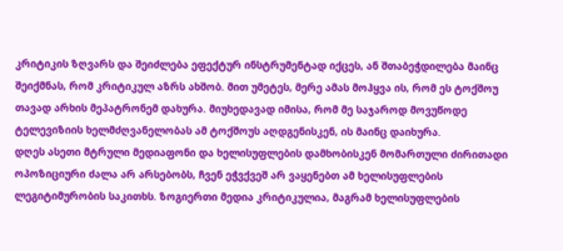კრიტიკის ზღვარს და შეიძლება ეფექტურ ინსტრუმენტად იქცეს, ან შთაბეჭდილება მაინც შეიქმნას, რომ კრიტიკულ აზრს ახშობ. მით უმეტეს, მერე ამას მოჰყვა ის, რომ ეს ტოქშოუ თავად არხის მეპატრონემ დახურა. მიუხედავად იმისა, რომ მე საჯაროდ მოვუწოდე ტელევიზიის ხელმძღვანელობას ამ ტოქშოუს აღდგენისკენ, ის მაინც დაიხურა.
დღეს ასეთი მტრული მედიაფონი და ხელისუფლების დამხობისკენ მომართული ძირითადი ოპოზიციური ძალა არ არსებობს, ჩვენ ეჭვქვეშ არ ვაყენებთ ამ ხელისუფლების ლეგიტიმურობის საკითხს. ზოგიერთი მედია კრიტიკულია, მაგრამ ხელისუფლების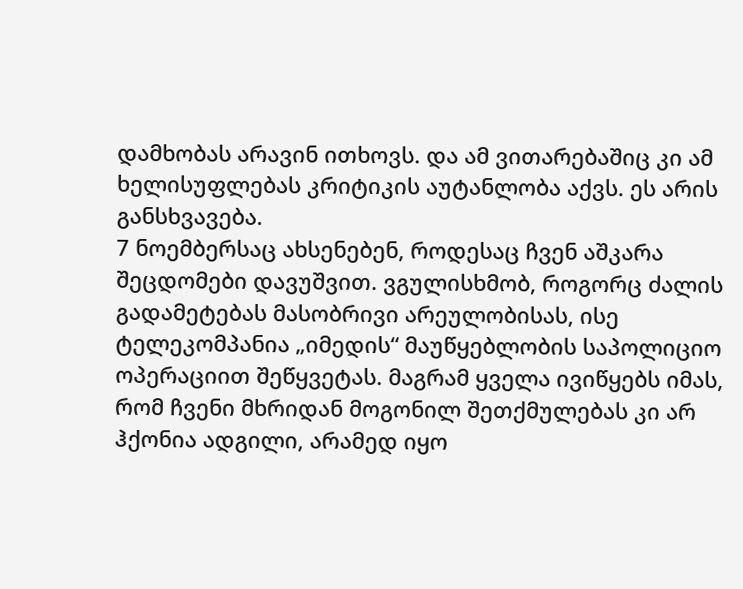დამხობას არავინ ითხოვს. და ამ ვითარებაშიც კი ამ ხელისუფლებას კრიტიკის აუტანლობა აქვს. ეს არის განსხვავება.
7 ნოემბერსაც ახსენებენ, როდესაც ჩვენ აშკარა შეცდომები დავუშვით. ვგულისხმობ, როგორც ძალის გადამეტებას მასობრივი არეულობისას, ისე ტელეკომპანია „იმედის“ მაუწყებლობის საპოლიციო ოპერაციით შეწყვეტას. მაგრამ ყველა ივიწყებს იმას, რომ ჩვენი მხრიდან მოგონილ შეთქმულებას კი არ ჰქონია ადგილი, არამედ იყო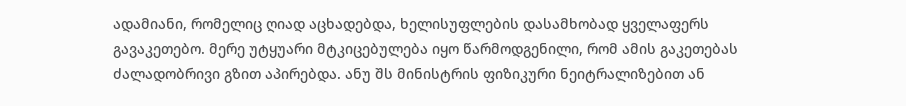ადამიანი, რომელიც ღიად აცხადებდა, ხელისუფლების დასამხობად ყველაფერს გავაკეთებო. მერე უტყუარი მტკიცებულება იყო წარმოდგენილი, რომ ამის გაკეთებას ძალადობრივი გზით აპირებდა. ანუ შს მინისტრის ფიზიკური ნეიტრალიზებით ან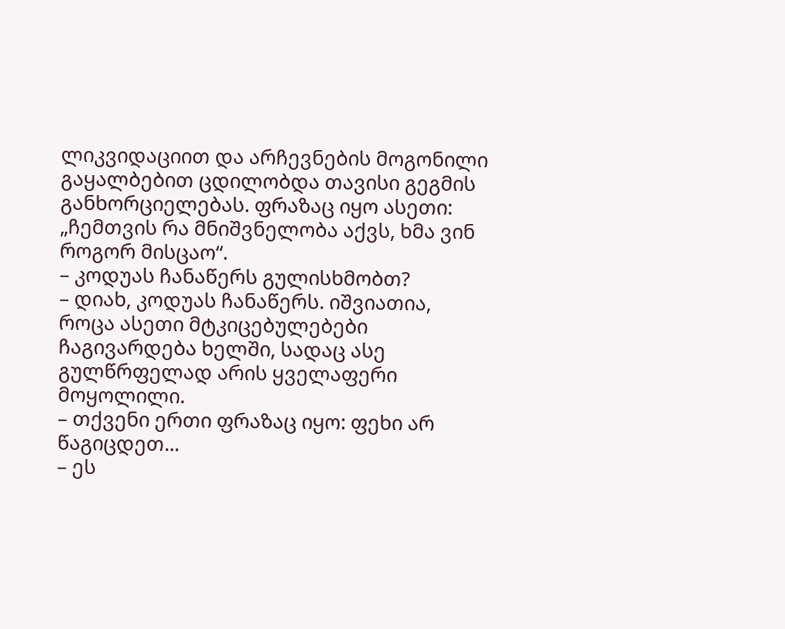ლიკვიდაციით და არჩევნების მოგონილი გაყალბებით ცდილობდა თავისი გეგმის განხორციელებას. ფრაზაც იყო ასეთი: „ჩემთვის რა მნიშვნელობა აქვს, ხმა ვინ როგორ მისცაო“.
– კოდუას ჩანაწერს გულისხმობთ?
– დიახ, კოდუას ჩანაწერს. იშვიათია, როცა ასეთი მტკიცებულებები ჩაგივარდება ხელში, სადაც ასე გულწრფელად არის ყველაფერი მოყოლილი.
– თქვენი ერთი ფრაზაც იყო: ფეხი არ წაგიცდეთ...
– ეს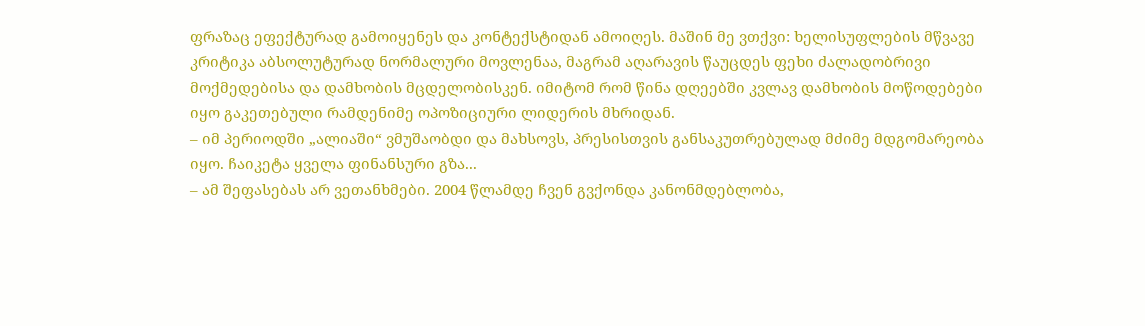ფრაზაც ეფექტურად გამოიყენეს და კონტექსტიდან ამოიღეს. მაშინ მე ვთქვი: ხელისუფლების მწვავე კრიტიკა აბსოლუტურად ნორმალური მოვლენაა, მაგრამ აღარავის წაუცდეს ფეხი ძალადობრივი მოქმედებისა და დამხობის მცდელობისკენ. იმიტომ რომ წინა დღეებში კვლავ დამხობის მოწოდებები იყო გაკეთებული რამდენიმე ოპოზიციური ლიდერის მხრიდან.
– იმ პერიოდში „ალიაში“ ვმუშაობდი და მახსოვს, პრესისთვის განსაკუთრებულად მძიმე მდგომარეობა იყო. ჩაიკეტა ყველა ფინანსური გზა...
– ამ შეფასებას არ ვეთანხმები. 2004 წლამდე ჩვენ გვქონდა კანონმდებლობა,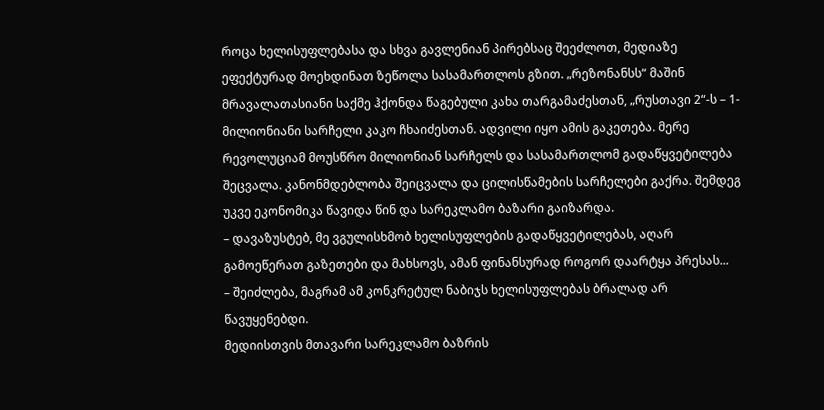როცა ხელისუფლებასა და სხვა გავლენიან პირებსაც შეეძლოთ, მედიაზე ეფექტურად მოეხდინათ ზეწოლა სასამართლოს გზით. „რეზონანსს“ მაშინ მრავალათასიანი საქმე ჰქონდა წაგებული კახა თარგამაძესთან, „რუსთავი 2“-ს – 1-მილიონიანი სარჩელი კაკო ჩხაიძესთან. ადვილი იყო ამის გაკეთება. მერე რევოლუციამ მოუსწრო მილიონიან სარჩელს და სასამართლომ გადაწყვეტილება შეცვალა. კანონმდებლობა შეიცვალა და ცილისწამების სარჩელები გაქრა. შემდეგ უკვე ეკონომიკა წავიდა წინ და სარეკლამო ბაზარი გაიზარდა.
– დავაზუსტებ, მე ვგულისხმობ ხელისუფლების გადაწყვეტილებას, აღარ გამოეწერათ გაზეთები და მახსოვს, ამან ფინანსურად როგორ დაარტყა პრესას...
– შეიძლება, მაგრამ ამ კონკრეტულ ნაბიჯს ხელისუფლებას ბრალად არ წავუყენებდი.
მედიისთვის მთავარი სარეკლამო ბაზრის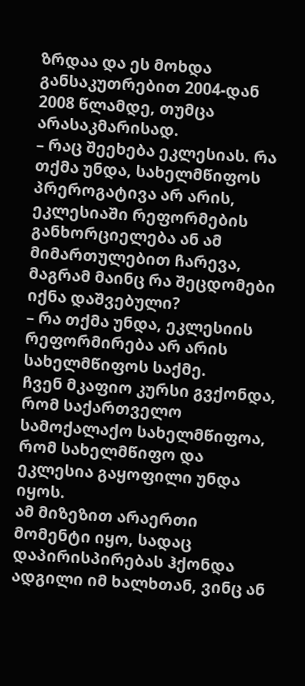ზრდაა და ეს მოხდა განსაკუთრებით 2004-დან 2008 წლამდე, თუმცა არასაკმარისად.
– რაც შეეხება ეკლესიას. რა თქმა უნდა, სახელმწიფოს პრეროგატივა არ არის, ეკლესიაში რეფორმების განხორციელება ან ამ მიმართულებით ჩარევა, მაგრამ მაინც რა შეცდომები იქნა დაშვებული?
– რა თქმა უნდა, ეკლესიის რეფორმირება არ არის სახელმწიფოს საქმე.
ჩვენ მკაფიო კურსი გვქონდა, რომ საქართველო სამოქალაქო სახელმწიფოა, რომ სახელმწიფო და ეკლესია გაყოფილი უნდა იყოს.
ამ მიზეზით არაერთი მომენტი იყო, სადაც დაპირისპირებას ჰქონდა ადგილი იმ ხალხთან, ვინც ან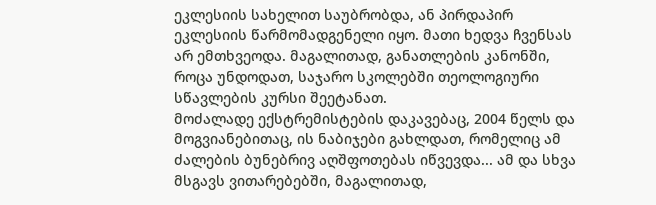ეკლესიის სახელით საუბრობდა, ან პირდაპირ ეკლესიის წარმომადგენელი იყო. მათი ხედვა ჩვენსას არ ემთხვეოდა. მაგალითად, განათლების კანონში, როცა უნდოდათ, საჯარო სკოლებში თეოლოგიური სწავლების კურსი შეეტანათ.
მოძალადე ექსტრემისტების დაკავებაც, 2004 წელს და მოგვიანებითაც, ის ნაბიჯები გახლდათ, რომელიც ამ ძალების ბუნებრივ აღშფოთებას იწვევდა... ამ და სხვა მსგავს ვითარებებში, მაგალითად,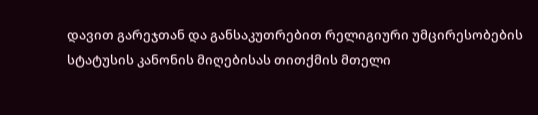დავით გარეჯთან და განსაკუთრებით რელიგიური უმცირესობების სტატუსის კანონის მიღებისას თითქმის მთელი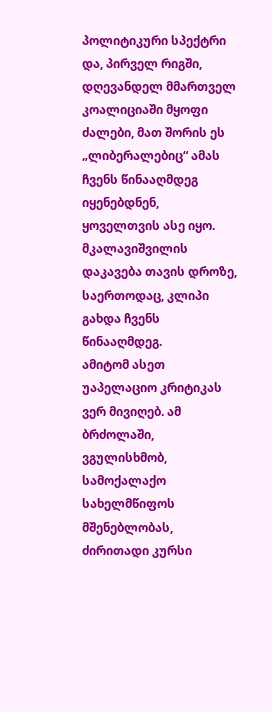პოლიტიკური სპექტრი და, პირველ რიგში, დღევანდელ მმართველ კოალიციაში მყოფი ძალები, მათ შორის ეს „ლიბერალებიც“ ამას ჩვენს წინააღმდეგ იყენებდნენ, ყოველთვის ასე იყო. მკალავიშვილის დაკავება თავის დროზე, საერთოდაც, კლიპი გახდა ჩვენს წინააღმდეგ.
ამიტომ ასეთ უაპელაციო კრიტიკას ვერ მივიღებ. ამ ბრძოლაში, ვგულისხმობ, სამოქალაქო სახელმწიფოს მშენებლობას, ძირითადი კურსი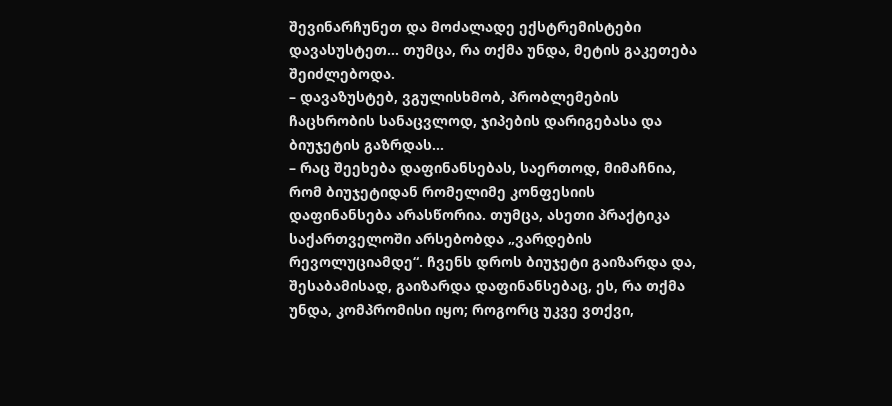შევინარჩუნეთ და მოძალადე ექსტრემისტები დავასუსტეთ... თუმცა, რა თქმა უნდა, მეტის გაკეთება შეიძლებოდა.
– დავაზუსტებ, ვგულისხმობ, პრობლემების ჩაცხრობის სანაცვლოდ, ჯიპების დარიგებასა და ბიუჯეტის გაზრდას...
– რაც შეეხება დაფინანსებას, საერთოდ, მიმაჩნია, რომ ბიუჯეტიდან რომელიმე კონფესიის დაფინანსება არასწორია. თუმცა, ასეთი პრაქტიკა საქართველოში არსებობდა „ვარდების რევოლუციამდე“. ჩვენს დროს ბიუჯეტი გაიზარდა და, შესაბამისად, გაიზარდა დაფინანსებაც, ეს, რა თქმა უნდა, კომპრომისი იყო; როგორც უკვე ვთქვი,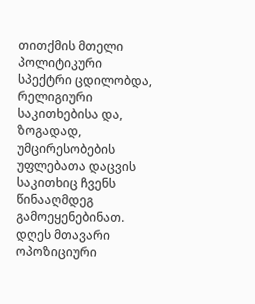თითქმის მთელი პოლიტიკური სპექტრი ცდილობდა, რელიგიური საკითხებისა და, ზოგადად, უმცირესობების უფლებათა დაცვის საკითხიც ჩვენს წინააღმდეგ გამოეყენებინათ.
დღეს მთავარი ოპოზიციური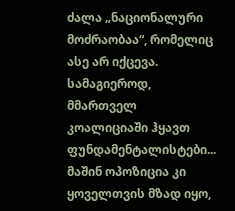ძალა „ნაციონალური მოძრაობაა“, რომელიც ასე არ იქცევა. სამაგიეროდ, მმართველ კოალიციაში ჰყავთ ფუნდამენტალისტები... მაშინ ოპოზიცია კი ყოველთვის მზად იყო,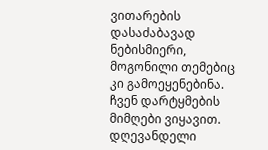ვითარების დასაძაბავად ნებისმიერი, მოგონილი თემებიც კი გამოეყენებინა.
ჩვენ დარტყმების მიმღები ვიყავით. დღევანდელი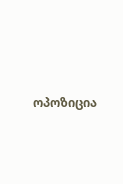ოპოზიცია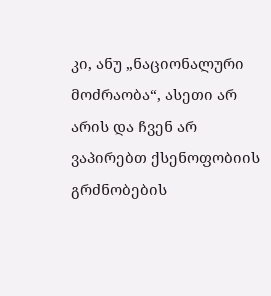კი, ანუ „ნაციონალური მოძრაობა“, ასეთი არ არის და ჩვენ არ ვაპირებთ ქსენოფობიის გრძნობების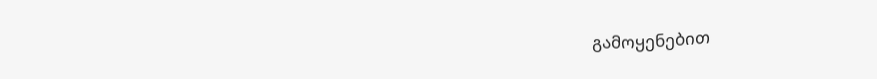გამოყენებით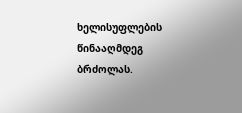ხელისუფლების წინააღმდეგ ბრძოლას.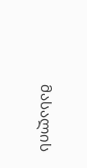მასალის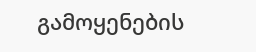გამოყენების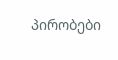პირობები